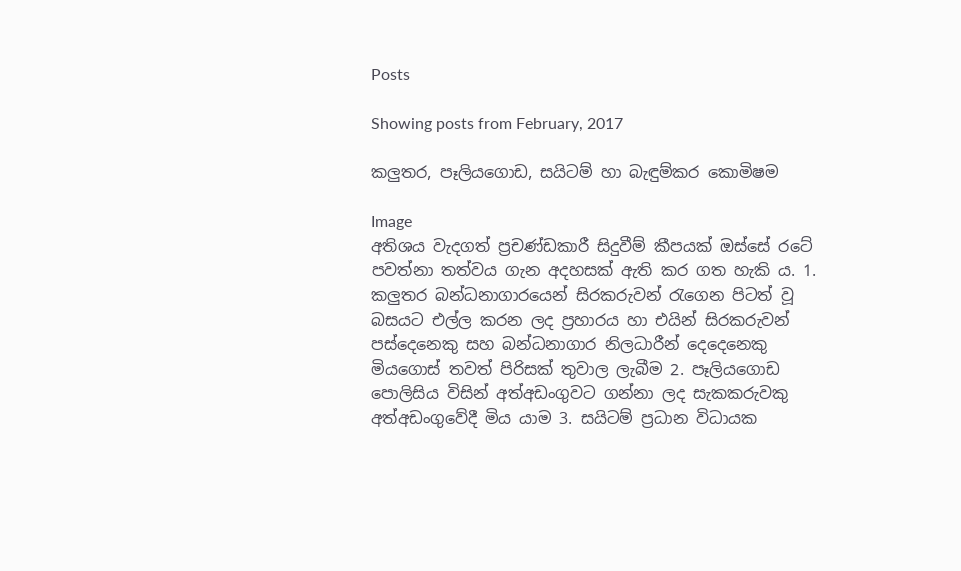Posts

Showing posts from February, 2017

කලුතර, පෑලියගොඩ, සයිටම් හා බැඳුම්කර කොමිෂම

Image
අතිශය වැදගත් ප්‍රචණ්ඩකාරී සිදුවීම් කීපයක් ඔස්සේ රටේ පවත්නා තත්වය ගැන අදහසක් ඇති කර ගත හැකි ය. 1. කලුතර බන්ධනාගාරයෙන් සිරකරුවන් රැගෙන පිටත් වූ බසයට එල්ල කරන ලද ප්‍රහාරය හා එයින් සිරකරුවන් පස්දෙනෙකු සහ බන්ධනාගාර නිලධාරීන් දෙදෙනෙකු මියගොස් තවත් පිරිසක් තුවාල ලැබීම 2. පෑලියගොඩ පොලිසිය විසින් අත්අඩංගුවට ගන්නා ලද සැකකරුවකු අත්අඩංගුවේදී මිය යාම 3. සයිටම් ප්‍රධාන විධායක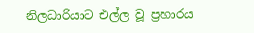නිලධාරියාට එල්ල වූ ප්‍රහාරය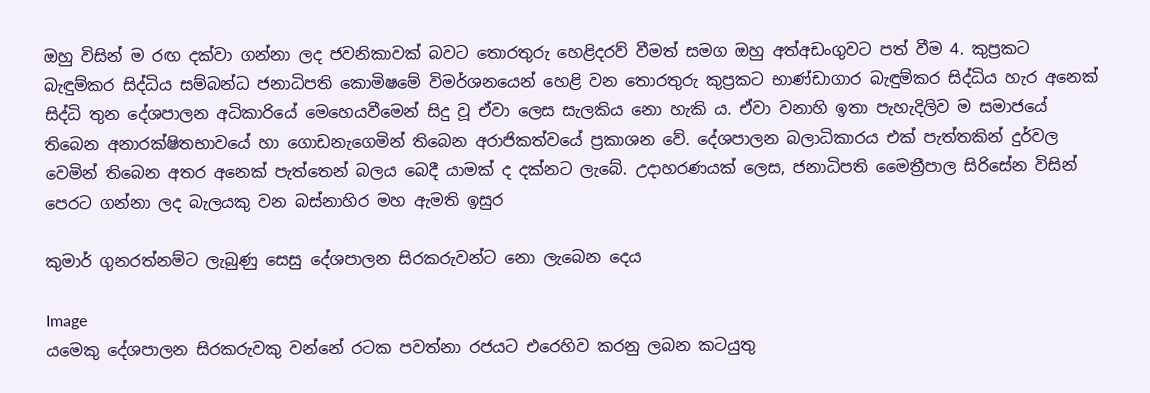ඔහු විසින් ම රඟ දක්වා ගන්නා ලද ජවනිකාවක් බවට තොරතුරු හෙළිදරව් වීමත් සමග ඔහු අත්අඩංගුවට පත් වීම 4. කුප්‍රකට බැඳුම්කර සිද්ධිය සම්බන්ධ ජනාධිපති කොමිෂමේ විමර්ශනයෙන් හෙළි වන තොරතුරු කුප්‍රකට භාණ්ඩාගාර බැඳුම්කර සිද්ධිය හැර අනෙක් සිද්ධි තුන දේශපාලන අධිකාරියේ මෙහෙයවීමෙන් සිදු වූ ඒවා ලෙස සැලකිය නො හැකි ය. ඒවා වනාහි ඉතා පැහැදිලිව ම සමාජයේ තිබෙන අනාරක්ෂිතභාවයේ හා ගොඩනැගෙමින් තිබෙන අරාජිකත්වයේ ප්‍රකාශන වේ. දේශපාලන බලාධිකාරය එක් පැත්තකින් දුර්වල වෙමින් තිබෙන අතර අනෙක් පැත්තෙන් බලය බෙදී යාමක් ද දක්නට ලැබේ. උදාහරණයක් ලෙස, ජනාධිපති මෛත්‍රීපාල සිරිසේන විසින් පෙරට ගන්නා ලද බැලයකු වන බස්නාහිර මහ ඇමති ඉසුර

කුමාර් ගුනරත්නම්ට ලැබුණු සෙසු දේශපාලන සිරකරුවන්ට නො ලැබෙන දෙය

Image
යමෙකු දේශපාලන සිරකරුවකු වන්නේ රටක පවත්නා රජයට එරෙහිව කරනු ලබන කටයුතු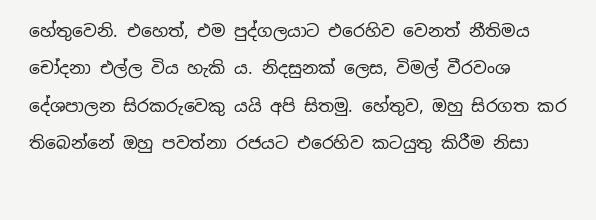හේතුවෙනි. එහෙත්, එම පුද්ගලයාට එරෙහිව වෙනත් නීතිමය චෝදනා එල්ල විය හැකි ය. නිදසුනක් ලෙස, විමල් වීරවංශ දේශපාලන සිරකරුවෙකු යයි අපි සිතමු. හේතුව, ඔහු සිරගත කර තිබෙන්නේ ඔහු පවත්නා රජයට එරෙහිව කටයුතු කිරීම නිසා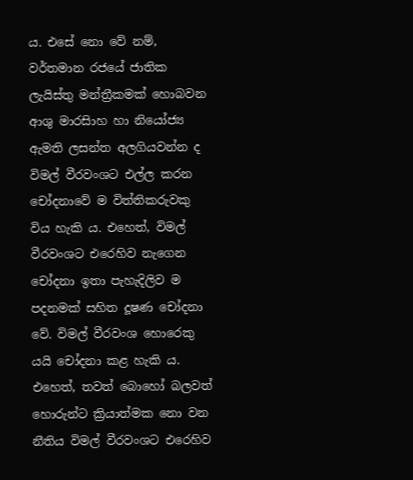ය. එසේ නො වේ නම්, වර්තමාන රජයේ ජාතික ලැයිස්තු මන්ත්‍රීකමක් හොබවන ආශු මාරසිාහ හා නියෝජ්‍ය ඇමති ලසන්ත අලගියවන්න ද විමල් වීරවංශට එල්ල කරන චෝදනාවේ ම විත්තිකරුවකු විය හැකි ය. එහෙත්, විමල් වීරවංශට එරෙහිව නැගෙන චෝදනා ඉතා පැහැදිලිව ම පදනමක් සහිත දූෂණ චෝදනා වේ. විමල් වීරවංශ හොරෙකු යයි චෝදනා කළ හැකි ය. එහෙත්, තවත් බොහෝ බලවත් හොරුන්ට ක්‍රියාත්මක නො වන නීතිය විමල් වීරවංශට එරෙහිව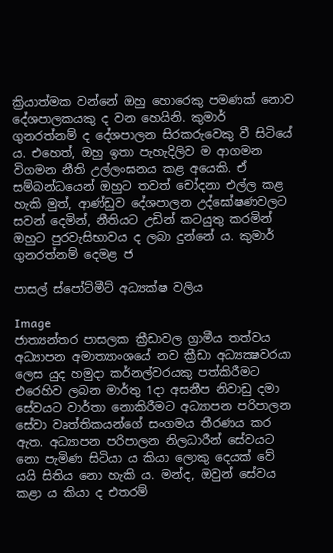ක්‍රියාත්මක වන්නේ ඔහු හොරෙකු පමණක් නොව දේශපාලකයකු ද වන හෙයිනි. කුමාර් ගුනරත්නම් ද දේශපාලන සිරකරුවෙකු වී සිටියේ ය. එහෙත්, ඔහු ඉතා පැහැදිලිව ම ආගමන විගමන නීති උල්ලංඝනය කළ අයෙකි. ඒ සම්බන්ධයෙන් ඔහුට තවත් චෝදනා එල්ල කළ හැකි මුත්, ආණ්ඩුව දේශපාලන උද්ඝෝෂණවලට සවන් දෙමින්, නීතියට උඩින් කටයුතු කරමින් ඔහුට පුරවැසිභාවය ද ලබා දුන්නේ ය. කුමාර් ගුනරත්නම් දෙමළ ජ

පාසල් ස්පෝට්මීට් අධ්‍යක්ෂ වලිය

Image
ජාත්‍යන්තර පාසලක ක්‍රීඩාවල ග්‍රාමීය තත්වය  අධ්‍යාපන අමාත්‍යාංශයේ නව ක්‍රීඩා අධ්‍යක්‍ෂවරයා ලෙස යුද හමුදා කර්නල්වරයකු පත්කිරීමට එරෙහිව ලබන මාර්තු 1දා අසනීප නිවාඩු දමා සේවයට වාර්තා නොකිරීමට අධ්‍යාපන පරිපාලන සේවා වෘත්තිකයන්ගේ සංගමය තීරණය කර ඇත. අධ්‍යාපන පරිපාලන නිලධාරීන් සේවයට නො පැමිණ සිටියා ය කියා ලොකු දෙයක් වේ යයි සිතිය නො හැකි ය. මන්ද, ඔවුන් සේවය කළා ය කියා ද එතරම්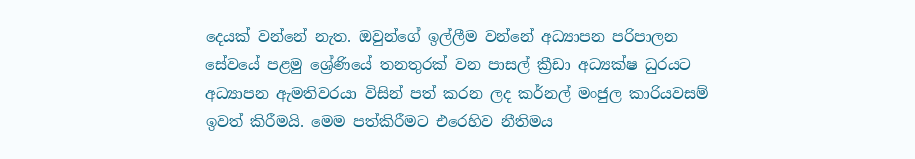දෙයක් වන්නේ නැත. ඔවුන්ගේ ඉල්ලීම වන්නේ අධ්‍යාපන පරිපාලන සේවයේ පළමු ශ්‍රේණියේ තනතුරක් වන පාසල් ක්‍රීඩා අධ්‍යක්ෂ ධුරයට අධ්‍යාපන ඇමතිවරයා විසින් පත් කරන ලද කර්නල් මංජුල කාරියවසම් ඉවත් කිරීමයි. මෙම පත්කිරීමට එරෙහිව නීතිමය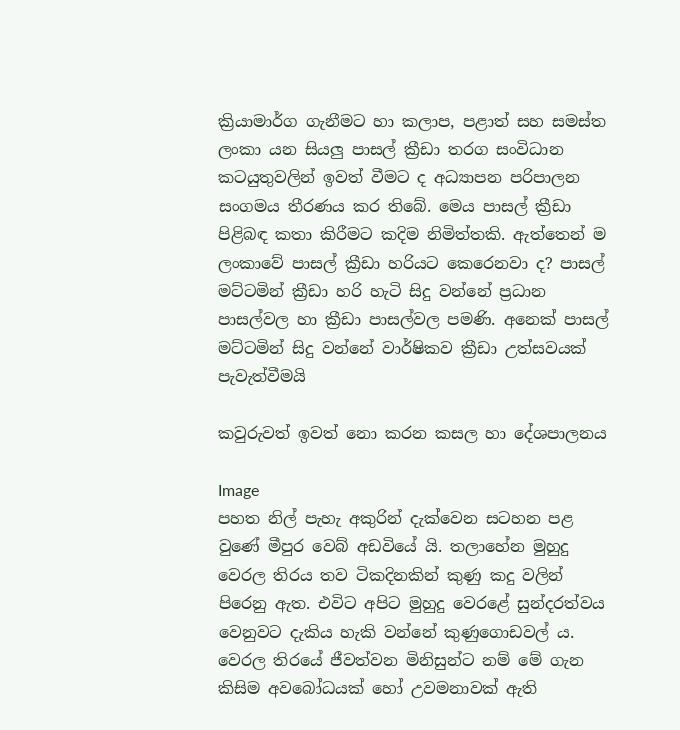ක්‍රියාමාර්ග ගැනීමට හා කලාප, පළාත් සහ සමස්‌ත ලංකා යන සියලු පාසල් ක්‍රීඩා තරග සංවිධාන කටයුතුවලින් ඉවත් වීමට ද අධ්‍යාපන පරිපාලන සංගමය තීරණය කර තිබේ. මෙය පාසල් ක්‍රීඩා පිළිබඳ කතා කිරීමට කදිම නිමිත්තකි. ඇත්තෙන් ම ලංකාවේ පාසල් ක්‍රීඩා හරියට කෙරෙනවා ද? පාසල් මට්ටමින් ක්‍රීඩා හරි හැටි සිදු වන්නේ ප්‍රධාන පාසල්වල හා ක්‍රීඩා පාසල්වල පමණි. අනෙක් පාසල් මට්ටමින් සිදු වන්නේ වාර්ෂිකව ක්‍රීඩා උත්සවයක් පැවැත්වීමයි

කවුරුවත් ඉවත් නො කරන කසල හා දේශපාලනය

Image
පහත නිල් පැහැ අකුරින් දැක්වෙන සටහන පළ වුණේ මීපුර වෙබ් අඩවියේ යි. තලාහේන මුහුදු වෙරල තිරය තව ටිකදිනකින් කුණු කදු වලින් පිරෙනු ඇත. එවිට අපිට මුහුදු වෙරළේ සුන්දරත්වය වෙනුවට දැකිය හැකි වන්නේ කුණුගොඩවල් ය. වෙරල තිරයේ ජීවත්වන මිනිසුන්ට නම් මේ ගැන කිසිම අවබෝධයක් හෝ උවමනාවක් ඇති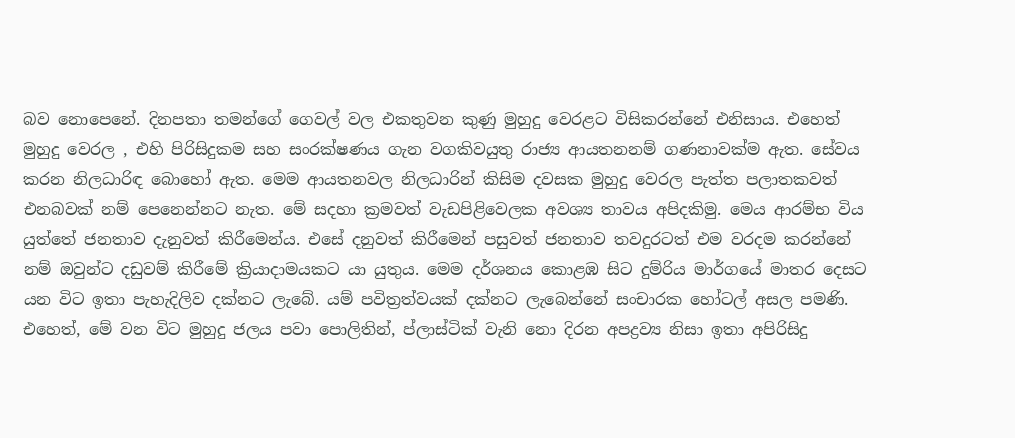බව නොපෙනේ. දිනපතා තමන්ගේ ගෙවල් වල එකතුවන කුණු මුහුදු වෙරළට විසිකරන්නේ එනිසාය. එහෙත් මුහුදු වෙරල , එහි පිරිසිදුකම සහ සංරක්ෂණය ගැන වගකිවයුතු රාජ්‍ය ආයතනනම් ගණනාවක්ම ඇත. සේවය කරන නිලධාරිඳ බොහෝ ඇත. මෙම ආයතනවල නිලධාරින් කිසිම දවසක මුහුදු වෙරල පැත්ත පලාතකවත් එනබවක් නම් පෙනෙන්නට නැත. මේ සදහා ක්‍රමවත් වැඩපිළිවෙලක අවශ්‍ය තාවය අපිදකිමු. මෙය ආරම්භ විය යුත්තේ ජනතාව දැනුවත් කිරීමෙන්ය. එසේ දනුවත් කිරීමෙන් පසුවත් ජනතාව තවදුරටත් එම වරදම කරන්නේ නම් ඔවුන්ට දඩුවම් කිරීමේ ක්‍රියාදාමයකට යා යුතුය. මෙම දර්ශනය කොළඹ සිට දුම්රිය මාර්ගයේ මාතර දෙසට යන විට ඉතා පැහැදිලිව දක්නට ලැබේ. යම් පවිත්‍රත්වයක් දක්නට ලැබෙන්නේ සංචාරක හෝටල් අසල පමණි. එහෙත්, මේ වන විට මුහුදු ජලය පවා පොලිතින්, ප්ලාස්ටික් වැනි නො දිරන අපද්‍රව්‍ය නිසා ඉතා අපිරිසිදු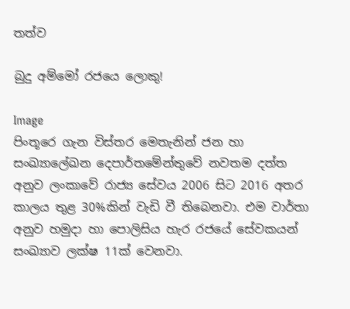තත්ව

බුදු අම්මෝ රජයෙ ලොකු!

Image
පිංතූරෙ ගැන විස්තර මෙතැනින් ජන හා සංඛ්‍යාලේඛන දෙපාර්තමේන්තුවේ නවතම දත්ත අනුව ලංකාවේ රාජ්‍ය සේවය 2006 සිට 2016 අතර කාලය තුළ 30%කින් වැඩි වී තිබෙනවා. එම වාර්තා අනුව හමුදා හා පොලිසිය හැර රජයේ සේවකයන් සංඛ්‍යාව ලක්ෂ 11ක් වෙනවා.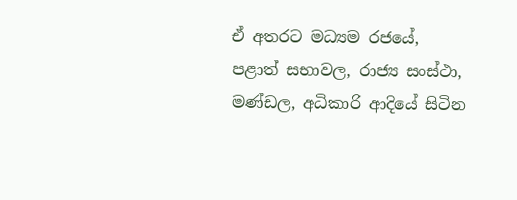ඒ අතරට මධ්‍යම රජයේ, පළාත් සභාවල, රාජ්‍ය සංස්ථා, මණ්ඩල, අධිකාරි ආදියේ සිටින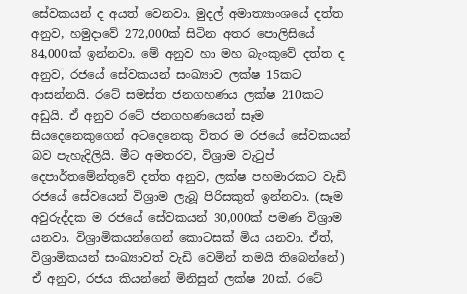සේවකයන් ද අයත් වෙනවා. මුදල් අමාත්‍යාංශයේ දත්ත අනුව, හමුදාවේ 272,000ක් සිටින අතර පොලිසියේ 84,000ක් ඉන්නවා. මේ අනුව හා මහ බැංකුවේ දත්ත ද අනුව, රජයේ සේවකයන් සංඛ්‍යාව ලක්ෂ 15කට ආසන්නයි. රටේ සමස්ත ජනගහණය ලක්ෂ 210කට අඩුයි. ඒ අනුව රටේ ජනගහණයෙන් සෑම සියදෙනෙකුගෙන් අටදෙනෙකු විතර ම රජයේ සේවකයන් බව පැහැදිලියි. මීට අමතරව, විශ්‍රාම වැටුප් දෙපාර්තමේන්තුවේ දත්ත අනුව, ලක්ෂ පහමාරකට වැඩි රජයේ සේවයෙන් විශ්‍රාම ලැබූ පිරිසකුත් ඉන්නවා. (සෑම අවුරුද්දක ම රජයේ සේවකයන් 30,000ක් පමණ විශ්‍රාම යනවා. විශ්‍රාමිකයන්ගෙන් කොටසක් මිය යනවා. ඒත්, විශ්‍රාමිකයන් සංඛ්‍යාවත් වැඩි වෙමින් තමයි තිබෙන්නේ) ඒ අනුව, රජය කියන්නේ මිනිසුන් ලක්ෂ 20ක්. රටේ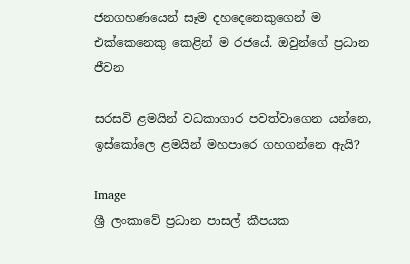ජනගහණයෙන් සෑම දහදෙනෙකුගෙන් ම එක්කෙනෙකු කෙළින් ම රජයේ. ඔවුන්ගේ ප්‍ර‍ධාන ජීවන

සරසවි ළමයින් වධකාගාර පවත්වාගෙන යන්නෙ, ඉස්කෝලෙ ළමයින් මහපාරෙ ගහගන්නෙ ඇයි?

Image
ශ්‍රී ලංකාවේ ප්‍රධාන පාසල් කීපයක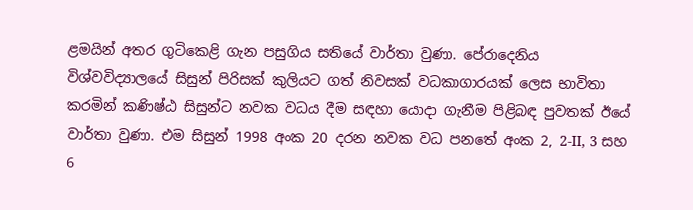ළමයින් අතර ගුටිකෙළි ගැන පසුගිය සතියේ වාර්තා වුණා. පේරාදෙනිය විශ්වවිද්‍යාලයේ සිසුන් පිරිසක් කුලියට ගත් නිවසක් වධකාගාරයක් ලෙස භාවිතා කරමින් කණිෂ්ඨ සිසුන්ට නවක වධය දීම සඳහා යොදා ගැනීම පිළිබඳ පුවතක් ඊයේ වාර්තා වුණා. එම සිසුන් 1998 අංක 20 දරන නවක වධ පනතේ අංක 2, 2-II, 3 සහ 6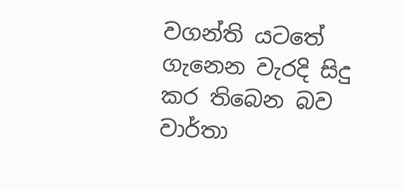වගන්ති යටතේ ගැනෙන වැරදි සිදු කර තිබෙන බව වාර්තා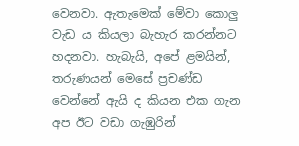වෙනවා. ඇතැමෙක් මේවා කොලු වැඩ ය කියලා බැහැර කරන්නට හදනවා. හැබැයි, අපේ ළමයින්, තරුණයන් මෙසේ ප්‍රචණ්ඩ වෙන්නේ ඇයි ද කියන එක ගැන අප ඊට වඩා ගැඹුරින්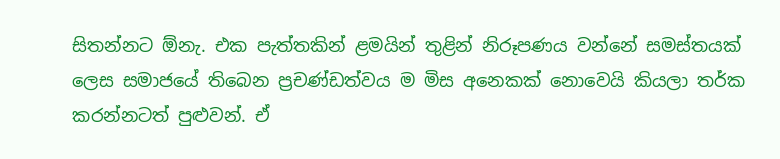සිතන්නට ඕනැ. එක පැත්තකින් ළමයින් තුළින් නිරූපණය වන්නේ සමස්තයක් ලෙස සමාජයේ තිබෙන ප්‍රචණ්ඩත්වය ම මිස අනෙකක් නොවෙයි කියලා තර්ක කරන්නටත් පුළුවන්. ඒ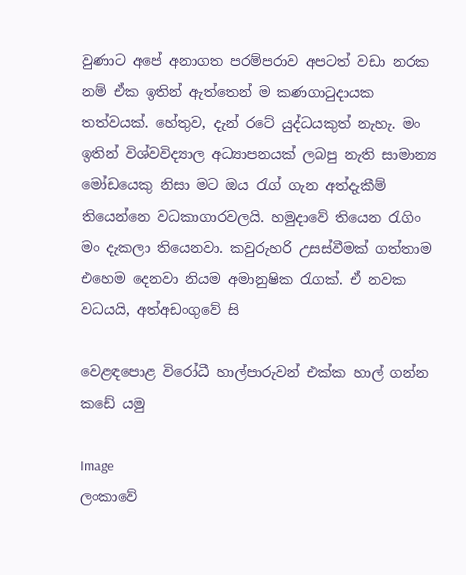වුණාට අපේ අනාගත පරම්පරාව අපටත් වඩා නරක නම් ඒක ඉතින් ඇත්තෙන් ම කණගාටුදායක තත්වයක්. හේතුව, දැන් රටේ යුද්ධයකුත් නැහැ. මං ඉතින් විශ්වවිද්‍යාල අධ්‍යාපනයක් ලබපු නැති සාමාන්‍ය මෝඩයෙකු නිසා මට ඔය රැග් ගැන අත්දැකීම් තියෙන්නෙ වධකාගාරවලයි. හමුදාවේ තියෙන රැගිං මං දැකලා තියෙනවා. කවුරුහරි උසස්වීමක් ගත්තාම එහෙම දෙනවා නියම අමානුෂික රැගක්. ඒ නවක වධයයි, අත්අඩංගුවේ සි

වෙළඳපොළ විරෝධී හාල්පාරුවන් එක්ක හාල් ගන්න කඩේ යමු

Image
ලංකාවේ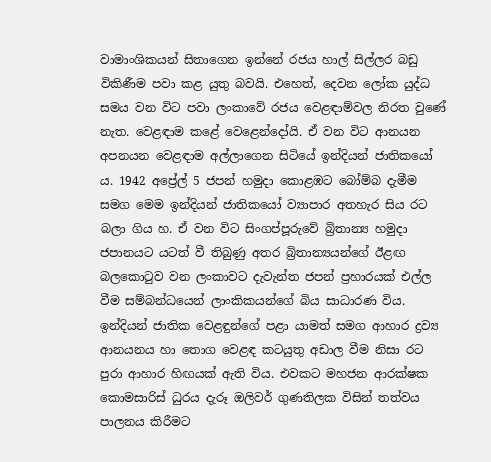වාමාංශිකයන් සිතාගෙන ඉන්නේ රජය හාල් සිල්ලර බඩු විකිණීම පවා කළ යුතු බවයි. එහෙත්, දෙවන ලෝක යුද්ධ සමය වන විට පවා ලංකාවේ රජය වෙළඳාම්වල නිරත වුණේ නැත. වෙළඳාම කළේ වෙළෙන්දෝයි. ඒ වන විට ආනයන අපනයන වෙළඳාම අල්ලාගෙන සිටියේ ඉන්දියන් ජාතිකයෝ ය. 1942 අප්‍රේල් 5 ජපන් හමුදා කොළඹට බෝම්බ දැමීම සමග මෙම ඉන්දියන් ජාතිකයෝ ව්‍යාපාර අතහැර සිය රට බලා ගිය හ. ඒ වන විට සිංගප්පූරුවේ බ්‍රිතාන්‍ය හමුදා ජපානයට යටත් වී තිබුණු අතර බ්‍රිතාන්‍යයන්ගේ ඊළඟ බලකොටුව වන ලංකාවට දැවැන්ත ජපන් ප්‍රහාරයක් එල්ල වීම සම්බන්ධයෙන් ලාංකිකයන්ගේ බිය සාධාරණ විය. ඉන්දියන් ජාතික වෙළඳුන්ගේ පළා යාමත් සමග ආහාර ද්‍රව්‍ය ආනයනය හා තොග වෙළඳ කටයුතු අඩාල වීම නිසා රට පුරා ආහාර හිඟයක් ඇති විය. එවකට මහජන ආරක්ෂක කොමසාරිස් ධුරය දැරූ ඔලිවර් ගුණතිලක විසින් තත්වය පාලනය කිරීමට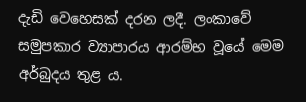දැඩි වෙහෙසක් දරන ලදී. ලංකාවේ සමුපකාර ව්‍යාපාරය ආරම්භ වූයේ මෙම අර්බුදය තුළ ය.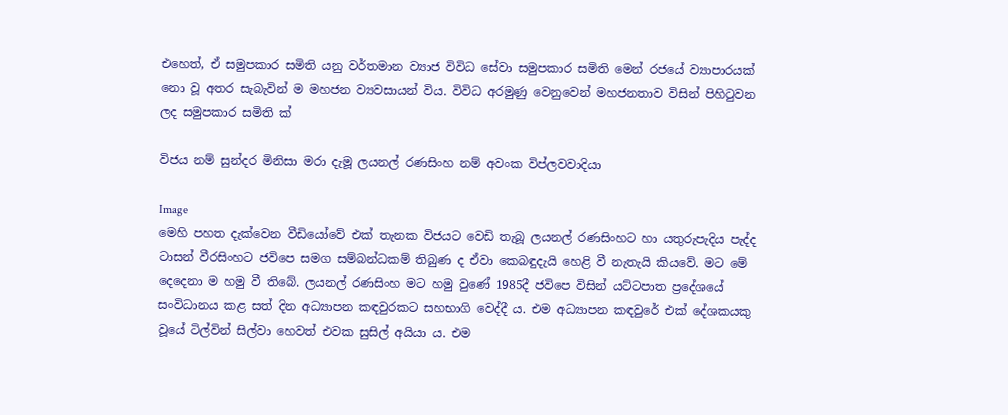එහෙත්, ඒ සමුපකාර සමිති යනු වර්තමාන ව්‍යාජ විවිධ සේවා සමුපකාර සමිති මෙන් රජයේ ව්‍යාපාරයක් නො වූ අතර සැබැවින් ම මහජන ව්‍යවසායන් විය. විවිධ අරමුණු වෙනුවෙන් මහජනතාව විසින් පිහිටුවන ලද සමුපකාර සමිති ක්‍

විජය නම් සුන්දර මිනිසා මරා දැමූ ලයනල් රණසිංහ නම් අවංක විප්ලවවාදියා

Image
මෙහි පහත දැක්වෙන වීඩියෝවේ එක් තැනක විජයට වෙඩි තැබූ ලයනල් රණසිංහට හා යතුරුපැදිය පැද්ද ටාසන් වීරසිංහට ජවිපෙ සමග සම්බන්ධකම් තිබුණ ද ඒවා කෙබඳුදැයි හෙළි වී නැතැයි කියවේ. මට මේ දෙදෙනා ම හමු වී තිබේ. ලයනල් රණසිංහ මට හමු වුණේ 1985දී ජවිපෙ විසින් යට්ටපාත ප්‍රදේශයේ සංවිධානය කළ සත් දින අධ්‍යාපන කඳවුරකට සහභාගි වෙද්දී ය. එම අධ්‍යාපන කඳවුරේ එක් දේශකයකු වූයේ ටිල්වින් සිල්වා හෙවත් එවක සුසිල් අයියා ය. එම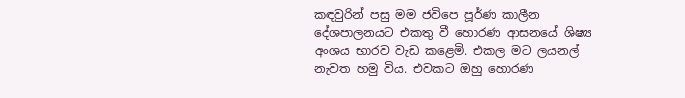කඳවුරින් පසු මම ජවිපෙ පූර්ණ කාලීන දේශපාලනයට එකතු වී හොරණ ආසනයේ ශිෂ්‍ය අංශය භාරව වැඩ කළෙමි. එකල මට ලයනල් නැවත හමු විය. එවකට ඔහු හොරණ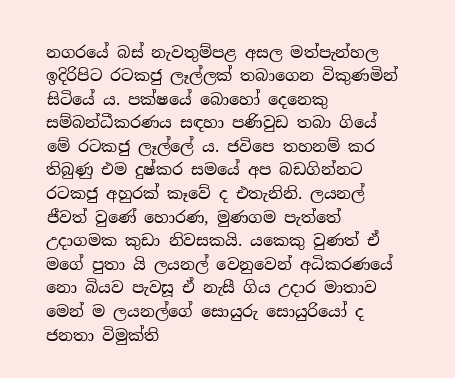නගරයේ බස් නැවතුම්පළ අසල මත්පැන්හල ඉදිරිපිට රටකජු ලෑල්ලක් තබාගෙන විකුණමින් සිටියේ ය. පක්ෂයේ බොහෝ දෙනෙකු සම්බන්ධීකරණය සඳහා පණිවුඩ තබා ගියේ මේ රටකජු ලෑල්ලේ ය. ජවිපෙ තහනම් කර තිබුණු එම දුෂ්කර සමයේ අප බඩගින්නට රටකජු අහුරක් කෑවේ ද එතැනිනි. ලයනල් ජීවත් වුණේ හොරණ, මුණගම පැත්තේ උදාගමක කුඩා නිවසකයි. යකෙකු වුණත් ඒ මගේ පුතා යි ලයනල් වෙනුවෙන් අධිකරණයේ නො බියව පැවසූ ඒ නැසී ගිය උදාර මාතාව මෙන් ම ලයනල්ගේ සොයුරු සොයුරියෝ ද ජනතා විමුක්ති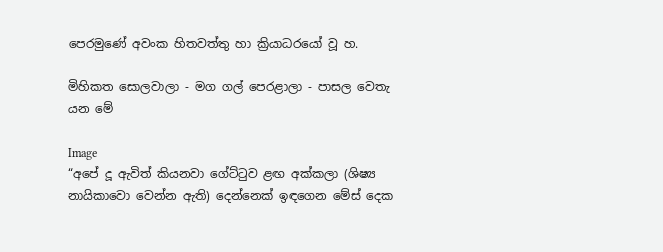පෙරමුණේ අවංක හිතවත්තු හා ක්‍රියාධරයෝ වූ හ.

මිහිකත සොලවාලා - මග ගල් පෙරළාලා - පාසල වෙතැ යන මේ

Image
“අපේ දූ ඇවිත් කියනවා ගේට්ටුව ළඟ අක්කලා (ශිෂ්‍ය නායිකාවො වෙන්න ඇති) දෙන්නෙක් ඉඳගෙන මේස් දෙක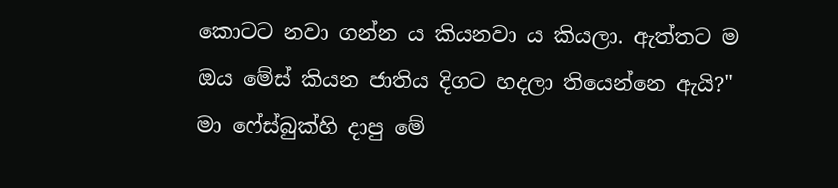කොටට නවා ගන්න ය කියනවා ය කියලා. ඇත්තට ම ඔය මේස් කියන ජාතිය දිගට හදලා තියෙන්නෙ ඇයි?" මා ෆේස්බුක්හි දාපු මේ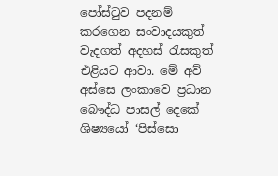පෝස්ටුව පදනම් කරගෙන සංවාදයකුත් වැදගත් අදහස් රැසකුත් එළියට ආවා. මේ අව් අස්සෙ ලංකාවෙ ප්‍රධාන බෞද්ධ පාසල් දෙකේ ශිෂ්‍යයෝ ‘පිස්සො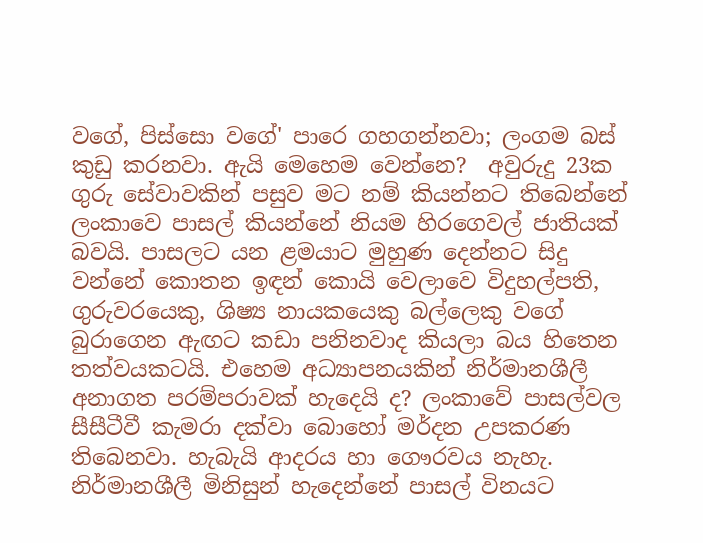වගේ, පිස්සො වගේ' පාරෙ ගහගන්නවා; ලංගම බස් කුඩු කරනවා. ඇයි මෙහෙම වෙන්නෙ?  අවුරුදු 23ක ගුරු සේවාවකින් පසුව මට නම් කියන්නට තිබෙන්නේ ලංකාවෙ පාසල් කියන්නේ නියම හිරගෙවල් ජාතියක් බවයි. පාසලට යන ළමයාට මුහුණ දෙන්නට සිදු වන්නේ කොතන ඉඳන් කොයි වෙලාවෙ විදුහල්පති, ගුරුවරයෙකු, ශිෂ්‍ය නායකයෙකු බල්ලෙකු වගේ බුරාගෙන ඇඟට කඩා පනිනවාද කියලා බය හිතෙන තත්වයකටයි. එහෙම අධ්‍යාපනයකින් නිර්මානශීලී අනාගත පරම්පරාවක් හැදෙයි ද? ලංකාවේ පාසල්වල සීසීටීවී කැමරා දක්වා බොහෝ මර්දන උපකරණ තිබෙනවා. හැබැයි ආදරය හා ගෞරවය නැහැ. නිර්මානශීලී මිනිසුන් හැදෙන්නේ පාසල් විනයට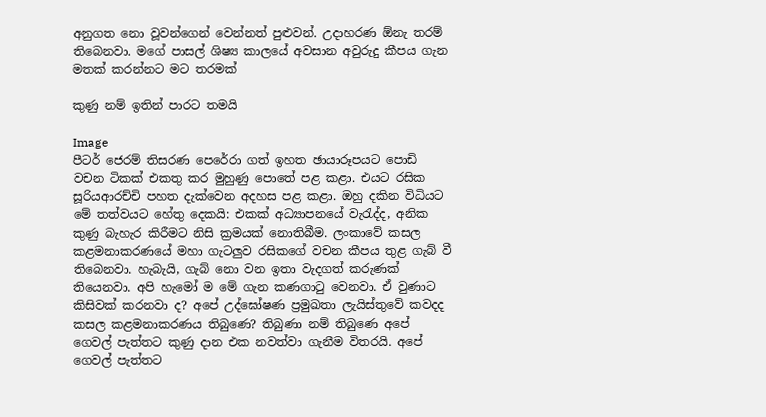අනුගත නො වූවන්ගෙන් වෙන්නත් පුළුවන්. උදාහරණ ඕනැ තරම් තිබෙනවා. මගේ පාසල් ශිෂ්‍ය කාලයේ අවසාන අවුරුදු කීපය ගැන මතක් කරන්නට මට තරමක්

කුණු නම් ඉතින් පාරට තමයි

Image
පීටර් ජෙරම් තිසරණ පෙරේරා ගත් ඉහත ඡායාරූපයට පොඩි වචන ටිකක් එකතු කර මුහුණු පොතේ පළ කළා. එයට රසික සූරියආරච්චි පහත දැක්වෙන අදහස පළ කළා. ඔහු දකින විධියට මේ තත්වයට හේතු දෙකයි: එකක් අධ්‍යාපනයේ වැරැද්ද, අනික කුණු බැහැර කිරීමට නිසි ක්‍රමයක් නොතිබීම. ලංකාවේ කසල කළමනාකරණයේ මහා ගැටලුව රසිකගේ වචන කීපය තුළ ගැබ් වී තිබෙනවා. හැබැයි, ගැබ් නො වන ඉතා වැදගත් කරුණක් තියෙනවා. අපි හැමෝ ම මේ ගැන කණගාටු වෙනවා. ඒ වුණාට කිසිවක් කරනවා ද? අපේ උද්ඝෝෂණ ප්‍ර‍මුඛතා ලැයිස්තුවේ කවදද කසල කළමනාකරණය තිබුණෙ? තිබුණා නම් තිබුණෙ අපේ ගෙවල් පැත්තට කුණු දාන එක නවත්වා ගැනීම විතරයි. අපේ ගෙවල් පැත්තට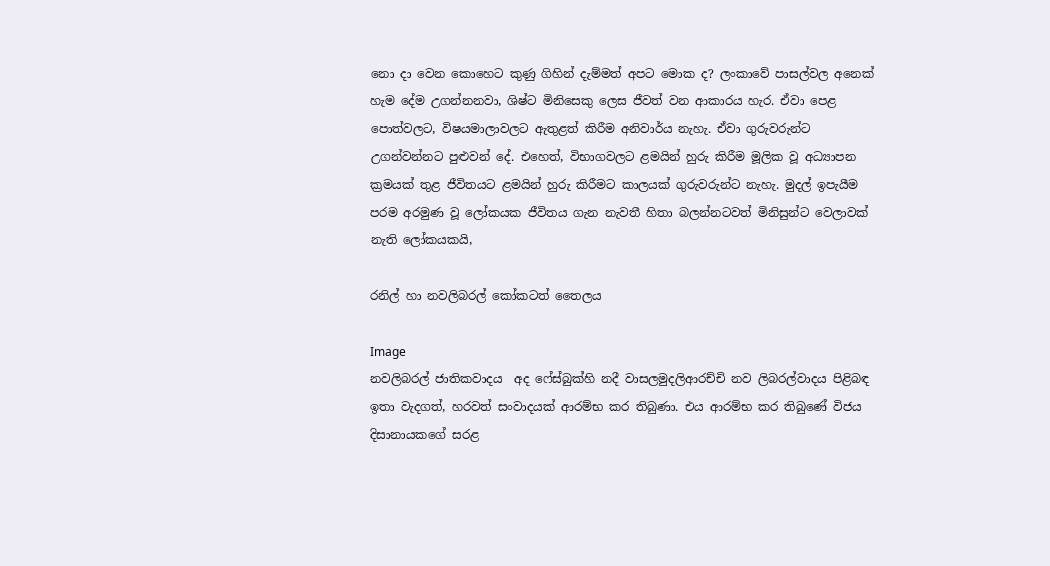නො දා වෙන කොහෙට කුණු ගිහින් දැම්මත් අපට මොක ද? ලංකාවේ පාසල්වල අනෙක් හැම දේම උගන්නනවා, ශිෂ්ට මිනිසෙකු ලෙස ජීවත් වන ආකාරය හැර. ඒවා පෙළ පොත්වලට, විෂයමාලාවලට ඇතුළත් කිරීම අනිවාර්ය නැහැ. ඒවා ගුරුවරුන්ට උගන්වන්නට පුළුවන් දේ. එහෙත්, විභාගවලට ළමයින් හුරු කිරීම මූලික වූ අධ්‍යාපන ක්‍ර‍මයක් තුළ ජීවිතයට ළමයින් හුරු කිරීමට කාලයක් ගුරුවරුන්ට නැහැ. මුදල් ඉපැයීම පරම අරමුණ වූ ලෝකයක ජීවිතය ගැන නැවතී හිතා බලන්නටවත් මිනිසුන්ට වෙලාවක් නැති ලෝකයකයි,

රනිල් හා නවලිබරල් කෝකටත් තෛලය

Image
නවලිබරල් ජාතිකවාදය  අද ෆේස්බුක්හි නදී වාසලමුදලිආරච්චි නව ලිබරල්වාදය පිළිබඳ ඉතා වැදගත්, හරවත් සංවාදයක් ආරම්භ කර තිබුණා. එය ආරම්භ කර තිබුණේ විජය දිසානායකගේ සරළ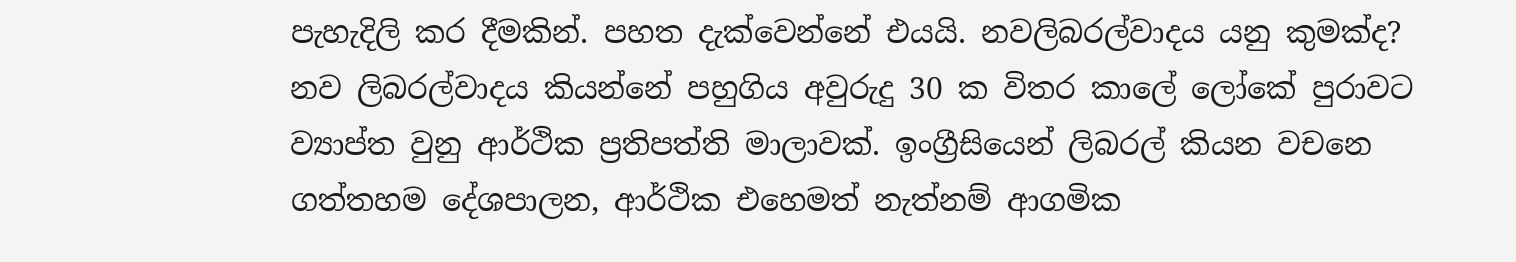පැහැදිලි කර දීමකින්. පහත දැක්වෙන්නේ එයයි. නවලිබරල්වාදය යනු කුමක්ද? නව ලිබරල්වාදය කියන්නේ පහුගිය අවුරුදු 30 ක විතර කාලේ ලෝකේ පුරාවට ව්‍යාප්ත වුනු ආර්ථික ප්‍රතිපත්ති මාලාවක්. ඉංග්‍රීසියෙන් ලිබරල් කියන වචනෙ ගත්තහම දේශපාලන, ආර්ථික එහෙමත් නැත්නම් ආගමික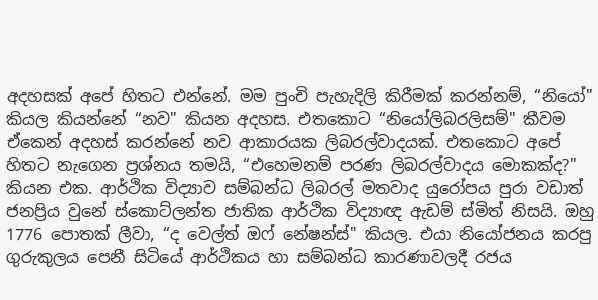අදහසක් අපේ හිතට එන්නේ. මම පුංචි පැහැදිලි කිරීමක් කරන්නම්, “නියෝ" කියල කියන්නේ “නව" කියන අදහස. එතකොට “නියෝලිබරලිසම්" කීවම ඒකෙන් අදහස් කරන්නේ නව ආකාරයක ලිබරල්වාදයක්. එතකොට අපේ හිතට නැගෙන ප්‍රශ්නය තමයි, “එහෙමනම් පරණ ලිබරල්වාදය මොකක්ද?" කියන එක. ආර්ථික විද්‍යාව සම්බන්ධ ලිබරල් මතවාද යුරෝපය පුරා වඩාත් ජනප්‍රිය වුනේ ස්කොට්ලන්ත ජාතික ආර්ථික විද්‍යාඥ ඇඩම් ස්මිත් නිසයි. ඔහු 1776 පොතක් ලීවා, “ද වෙල්ත් ඔෆ් නේෂන්ස්" කියල. එයා නියෝජනය කරපු ගුරුකුලය පෙනී සිටියේ ආර්ථිකය හා සම්බන්ධ කාරණාවලදී රජය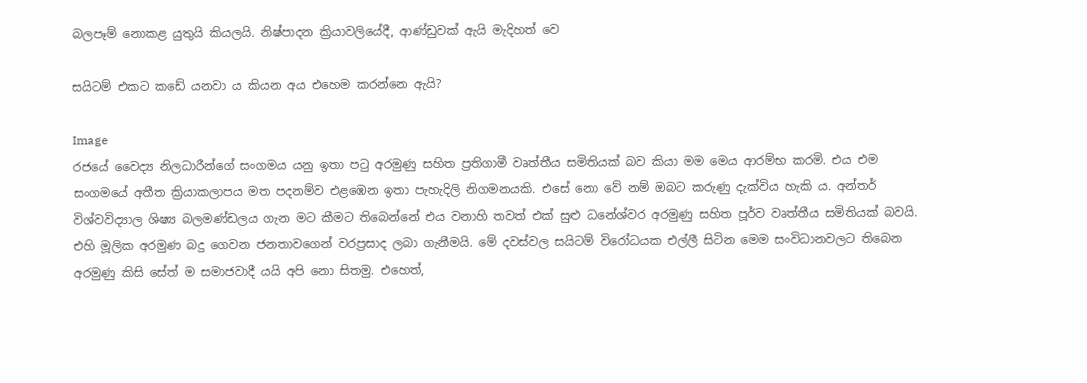බලපෑම් නොකළ යුතුයි කියලයි. නිෂ්පාදන ක්‍රියාවලියේදී, ආණ්ඩුවක් ඇයි මැදිහත් වෙ

සයිටම් එකට කඩේ යනවා ය කියන අය එහෙම කරන්නෙ ඇයි?

Image
රජයේ වෛද්‍ය නිලධාරීන්ගේ සංගමය යනු ඉතා පටු අරමුණු සහිත ප්‍රතිගාමී වෘත්තීය සමිතියක් බව කියා මම මෙය ආරම්භ කරමි. එය එම සංගමයේ අතීත ක්‍රියාකලාපය මත පදනම්ව එළඹෙන ඉතා පැහැදිලි නිගමනයකි. එසේ නො වේ නම් ඔබට කරුණු දැක්විය හැකි ය. අන්තර් විශ්වවිද්‍යාල ශිෂ්‍ය බලමණ්ඩලය ගැන මට කීමට තිබෙන්නේ එය වනාහි තවත් එක් සුළු ධනේශ්වර අරමුණු සහිත පූර්ව වෘත්තීය සමිතියක් බවයි. එහි මූලික අරමුණ බදු ගෙවන ජනතාවගෙන් වරප්‍රසාද ලබා ගැනීමයි. මේ දවස්වල සයිටම් විරෝධයක එල්ලී සිටින මෙම සංවිධානවලට තිබෙන අරමුණු කිසි සේත් ම සමාජවාදී යයි අපි නො සිතමු. එහෙත්,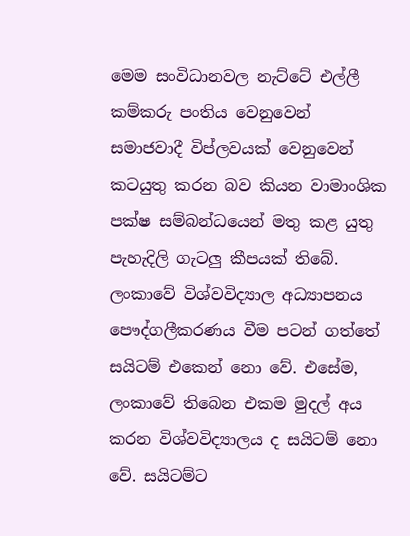මෙම සංවිධානවල නැට්ටේ එල්ලී කම්කරු පංතිය වෙනුවෙන් සමාජවාදී විප්ලවයක් වෙනුවෙන් කටයුතු කරන බව කියන වාමාංශික පක්ෂ සම්බන්ධයෙන් මතු කළ යුතු පැහැදිලි ගැටලු කීපයක් තිබේ. ලංකාවේ විශ්වවිද්‍යාල අධ්‍යාපනය පෞද්ගලීකරණය වීම පටන් ගත්තේ සයිටම් එකෙන් නො වේ. එසේම, ලංකාවේ තිබෙන එකම මුදල් අය කරන විශ්වවිද්‍යාලය ද සයිටම් නො වේ. සයිටම්ට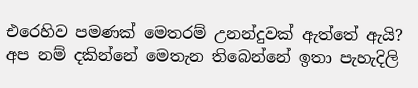එරෙහිව පමණක් මෙතරම් උනන්දුවක් ඇත්තේ ඇයි? අප නම් දකින්නේ මෙතැන තිබෙන්නේ ඉතා පැහැදිලි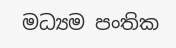මධ්‍යම පංතික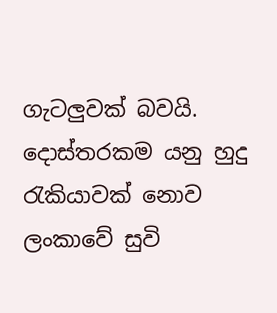ගැටලුවක් බවයි. දොස්තරකම යනු හුදු රැකියාවක් නොව ලංකාවේ සුවි